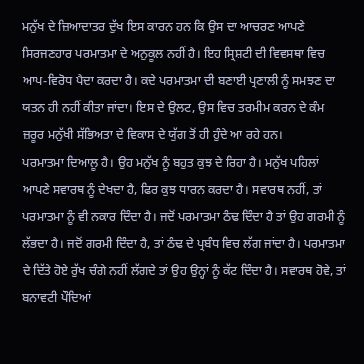ਮਨੁੱਖ ਦੇ ਜ਼ਿਆਦਾਤਰ ਦੁੱਖ ਇਸ ਕਾਰਨ ਹਨ ਕਿ ਉਸ ਦਾ ਆਚਰਣ ਆਪਣੇ ਸਿਰਜਣਹਾਰ ਪਰਮਾਤਮਾ ਦੇ ਅਨੁਕੂਲ ਨਹੀਂ ਹੈ। ਇਹ ਸ੍ਰਿਸ਼ਟੀ ਦੀ ਵਿਵਸਥਾ ਵਿਚ ਆਪ-ਵਿਰੋਧ ਪੈਦਾ ਕਰਦਾ ਹੈ। ਕਦੇ ਪਰਮਾਤਮਾ ਦੀ ਬਣਾਈ ਪ੍ਰਣਾਲੀ ਨੂੰ ਸਮਝਣ ਦਾ ਯਤਨ ਹੀ ਨਹੀਂ ਕੀਤਾ ਜਾਂਦਾ। ਇਸ ਦੇ ਉਲਟ, ਉਸ ਵਿਚ ਤਰਮੀਮ ਕਰਨ ਦੇ ਕੰਮ ਜ਼ਰੂਰ ਮਨੁੱਖੀ ਸੱਭਿਅਤਾ ਦੇ ਵਿਕਾਸ ਦੇ ਯੁੱਗ ਤੋਂ ਹੀ ਹੁੰਦੇ ਆ ਰਹੇ ਹਨ।
ਪਰਮਾਤਮਾ ਦਿਆਲੂ ਹੈ। ਉਹ ਮਨੁੱਖ ਨੂੰ ਬਹੁਤ ਕੁਝ ਦੇ ਰਿਹਾ ਹੈ। ਮਨੁੱਖ ਪਹਿਲਾਂ ਆਪਣੇ ਸਵਾਰਥ ਨੂੰ ਦੇਖਦਾ ਹੈ, ਫਿਰ ਕੁਝ ਧਾਰਨ ਕਰਦਾ ਹੈ। ਸਵਾਰਥ ਨਹੀਂ, ਤਾਂ ਪਰਮਾਤਮਾ ਨੂੰ ਵੀ ਨਕਾਰ ਦਿੰਦਾ ਹੈ। ਜਦੋਂ ਪਰਮਾਤਮਾ ਠੰਢ ਦਿੰਦਾ ਹੈ ਤਾਂ ਉਹ ਗਰਮੀ ਨੂੰ ਲੱਭਦਾ ਹੈ। ਜਦੋਂ ਗਰਮੀ ਦਿੰਦਾ ਹੈ, ਤਾਂ ਠੰਢ ਦੇ ਪ੍ਰਬੰਧ ਵਿਚ ਲੱਗ ਜਾਂਦਾ ਹੈ। ਪਰਮਾਤਮਾ ਦੇ ਦਿੱਤੇ ਹੋਏ ਰੁੱਖ ਚੰਗੇ ਨਹੀਂ ਲੱਗਦੇ ਤਾਂ ਉਹ ਉਨ੍ਹਾਂ ਨੂੰ ਕੱਟ ਦਿੰਦਾ ਹੈ। ਸਵਾਰਥ ਹੋਵੇ, ਤਾਂ ਬਨਾਵਟੀ ਪੌਦਿਆਂ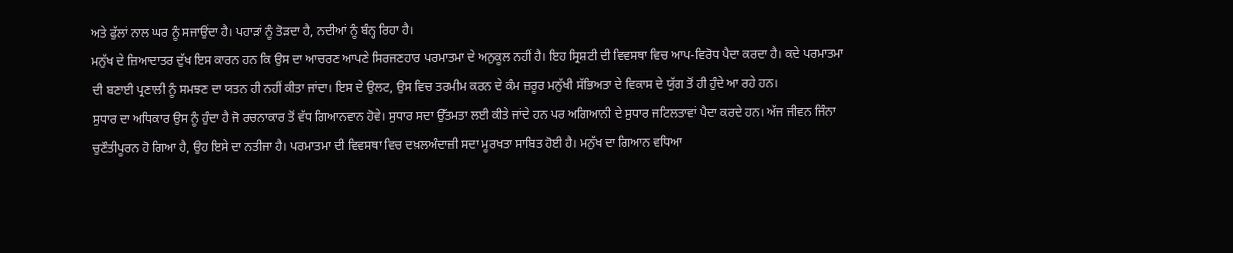ਅਤੇ ਫੁੱਲਾਂ ਨਾਲ ਘਰ ਨੂੰ ਸਜਾਉਂਦਾ ਹੈ। ਪਹਾੜਾਂ ਨੂੰ ਤੋੜਦਾ ਹੈ, ਨਦੀਆਂ ਨੂੰ ਬੰਨ੍ਹ ਰਿਹਾ ਹੈ।
ਮਨੁੱਖ ਦੇ ਜ਼ਿਆਦਾਤਰ ਦੁੱਖ ਇਸ ਕਾਰਨ ਹਨ ਕਿ ਉਸ ਦਾ ਆਚਰਣ ਆਪਣੇ ਸਿਰਜਣਹਾਰ ਪਰਮਾਤਮਾ ਦੇ ਅਨੁਕੂਲ ਨਹੀਂ ਹੈ। ਇਹ ਸ੍ਰਿਸ਼ਟੀ ਦੀ ਵਿਵਸਥਾ ਵਿਚ ਆਪ-ਵਿਰੋਧ ਪੈਦਾ ਕਰਦਾ ਹੈ। ਕਦੇ ਪਰਮਾਤਮਾ ਦੀ ਬਣਾਈ ਪ੍ਰਣਾਲੀ ਨੂੰ ਸਮਝਣ ਦਾ ਯਤਨ ਹੀ ਨਹੀਂ ਕੀਤਾ ਜਾਂਦਾ। ਇਸ ਦੇ ਉਲਟ, ਉਸ ਵਿਚ ਤਰਮੀਮ ਕਰਨ ਦੇ ਕੰਮ ਜ਼ਰੂਰ ਮਨੁੱਖੀ ਸੱਭਿਅਤਾ ਦੇ ਵਿਕਾਸ ਦੇ ਯੁੱਗ ਤੋਂ ਹੀ ਹੁੰਦੇ ਆ ਰਹੇ ਹਨ।
ਸੁਧਾਰ ਦਾ ਅਧਿਕਾਰ ਉਸ ਨੂੰ ਹੁੰਦਾ ਹੈ ਜੋ ਰਚਨਾਕਾਰ ਤੋਂ ਵੱਧ ਗਿਆਨਵਾਨ ਹੋਵੇ। ਸੁਧਾਰ ਸਦਾ ਉੱਤਮਤਾ ਲਈ ਕੀਤੇ ਜਾਂਦੇ ਹਨ ਪਰ ਅਗਿਆਨੀ ਦੇ ਸੁਧਾਰ ਜਟਿਲਤਾਵਾਂ ਪੈਦਾ ਕਰਦੇ ਹਨ। ਅੱਜ ਜੀਵਨ ਜਿੰਨਾ ਚੁਣੌਤੀਪੂਰਨ ਹੋ ਗਿਆ ਹੈ, ਉਹ ਇਸੇ ਦਾ ਨਤੀਜਾ ਹੈ। ਪਰਮਾਤਮਾ ਦੀ ਵਿਵਸਥਾ ਵਿਚ ਦਖ਼ਲਅੰਦਾਜ਼ੀ ਸਦਾ ਮੂਰਖਤਾ ਸਾਬਿਤ ਹੋਈ ਹੈ। ਮਨੁੱਖ ਦਾ ਗਿਆਨ ਵਧਿਆ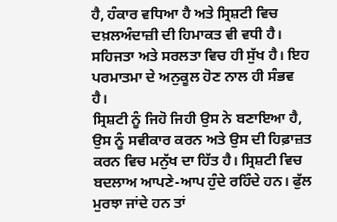ਹੈ, ਹੰਕਾਰ ਵਧਿਆ ਹੈ ਅਤੇ ਸ੍ਰਿਸ਼ਟੀ ਵਿਚ ਦਖ਼ਲਅੰਦਾਜ਼ੀ ਦੀ ਹਿਮਾਕਤ ਵੀ ਵਧੀ ਹੈ। ਸਹਿਜਤਾ ਅਤੇ ਸਰਲਤਾ ਵਿਚ ਹੀ ਸੁੱਖ ਹੈ। ਇਹ ਪਰਮਾਤਮਾ ਦੇ ਅਨੁਕੂਲ ਹੋਣ ਨਾਲ ਹੀ ਸੰਭਵ ਹੈ।
ਸ੍ਰਿਸ਼ਟੀ ਨੂੰ ਜਿਹੋ ਜਿਹੀ ਉਸ ਨੇ ਬਣਾਇਆ ਹੈ, ਉਸ ਨੂੰ ਸਵੀਕਾਰ ਕਰਨ ਅਤੇ ਉਸ ਦੀ ਹਿਫ਼ਾਜ਼ਤ ਕਰਨ ਵਿਚ ਮਨੁੱਖ ਦਾ ਹਿੱਤ ਹੈ। ਸ੍ਰਿਸ਼ਟੀ ਵਿਚ ਬਦਲਾਅ ਆਪਣੇ-ਆਪ ਹੁੰਦੇ ਰਹਿੰਦੇ ਹਨ। ਫੁੱਲ ਮੁਰਝਾ ਜਾਂਦੇ ਹਨ ਤਾਂ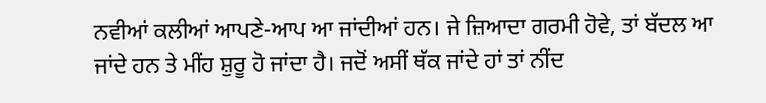ਨਵੀਆਂ ਕਲੀਆਂ ਆਪਣੇ-ਆਪ ਆ ਜਾਂਦੀਆਂ ਹਨ। ਜੇ ਜ਼ਿਆਦਾ ਗਰਮੀ ਹੋਵੇ, ਤਾਂ ਬੱਦਲ ਆ ਜਾਂਦੇ ਹਨ ਤੇ ਮੀਂਹ ਸ਼ੁਰੂ ਹੋ ਜਾਂਦਾ ਹੈ। ਜਦੋਂ ਅਸੀਂ ਥੱਕ ਜਾਂਦੇ ਹਾਂ ਤਾਂ ਨੀਂਦ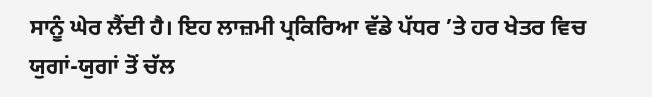ਸਾਨੂੰ ਘੇਰ ਲੈਂਦੀ ਹੈ। ਇਹ ਲਾਜ਼ਮੀ ਪ੍ਰਕਿਰਿਆ ਵੱਡੇ ਪੱਧਰ ’ਤੇ ਹਰ ਖੇਤਰ ਵਿਚ ਯੁਗਾਂ-ਯੁਗਾਂ ਤੋਂ ਚੱਲ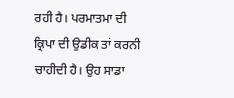ਰਹੀ ਹੈ। ਪਰਮਾਤਮਾ ਦੀ ਕ੍ਰਿਪਾ ਦੀ ਉਡੀਕ ਤਾਂ ਕਰਨੀ ਚਾਹੀਦੀ ਹੈ। ਉਹ ਸਾਡਾ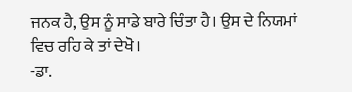ਜਨਕ ਹੈ, ਉਸ ਨੂੰ ਸਾਡੇ ਬਾਰੇ ਚਿੰਤਾ ਹੈ। ਉਸ ਦੇ ਨਿਯਮਾਂ ਵਿਚ ਰਹਿ ਕੇ ਤਾਂ ਦੇਖੋ।
-ਡਾ.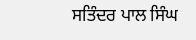ਸਤਿੰਦਰ ਪਾਲ ਸਿੰਘ